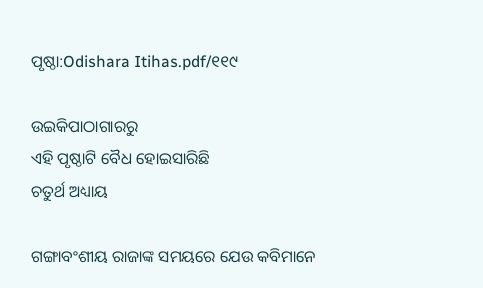ପୃଷ୍ଠା:Odishara Itihas.pdf/୧୧୯

ଉଇକିପାଠାଗାର‌ରୁ
ଏହି ପୃଷ୍ଠାଟି ବୈଧ ହୋଇସାରିଛି
ଚତୁର୍ଥ ଅଧ୍ୟାୟ

ଗଙ୍ଗାବଂଶୀୟ ରାଜାଙ୍କ ସମୟରେ ଯେଉ କବିମାନେ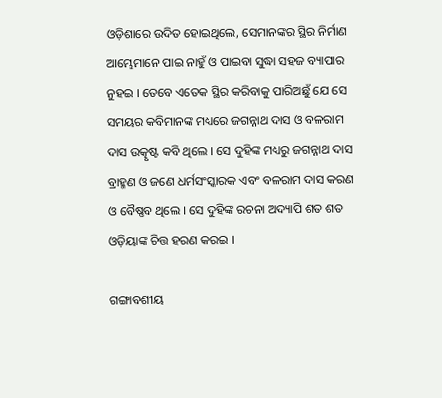ଓଡ଼ିଶାରେ ଉଦିତ ହୋଇଥିଲେ, ସେମାନଙ୍କର ସ୍ଥିର ନିର୍ମାଣ ଆମ୍ଭେମାନେ ପାଇ ନାହୁଁ ଓ ପାଇବା ସୁଦ୍ଧା ସହଜ ବ୍ୟାପାର ନୁହଇ । ତେବେ ଏତେକ ସ୍ଥିର କରିବାକୁ ପାରିଅଛୁଁ ଯେ ସେ ସମୟର କବିମାନଙ୍କ ମଧ୍ୟରେ ଜଗନ୍ନାଥ ଦାସ ଓ ବଳରାମ ଦାସ ଉତ୍କୃଷ୍ଟ କବି ଥିଲେ । ସେ ଦୁହିଙ୍କ ମଧ୍ୟରୁ ଜଗନ୍ନାଥ ଦାସ ବ୍ରାହ୍ମଣ ଓ ଜଣେ ଧର୍ମସଂସ୍କାରକ ଏବଂ ବଳରାମ ଦାସ କରଣ ଓ ବୈଷ୍ଣବ ଥିଲେ । ସେ ଦୁହିଙ୍କ ରଚନା ଅଦ୍ୟାପି ଶତ ଶତ ଓଡ଼ିୟାଙ୍କ ଚିତ୍ତ ହରଣ କରଇ ।

ଗଙ୍ଗାବଶୀୟ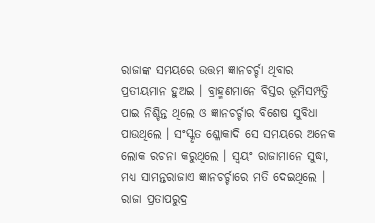ରାଜାଙ୍କ ସମୟରେ ଉତ୍ତମ ଜ୍ଞାନଚର୍ଚ୍ଚା ଥିବାର ପ୍ରତୀୟମାନ ହୁଅଇ । ବ୍ରାହ୍ମଣମାନେ ବିସ୍ତର ଭୂମିସମ୍ପତ୍ତି ପାଇ ନିଶ୍ଚିନ୍ତ ଥିଲେ ଓ ଜ୍ଞାନ‌ଚର୍ଚ୍ଚାର ବିଶେଷ ସୁବିଧା ପାଉଥିଲେ । ସଂସ୍କୃତ ଶ୍ଳୋକାଦି ସେ ସମୟରେ ଅନେକ ଲୋକ ରଚନା କରୁଥିଲେ । ସ୍ୱୟଂ ରାଜାମାନେ ସୁଦ୍ଧା, ମଧ୍ୟ ସାମନ୍ତରାଜାଏ ଜ୍ଞାନଚର୍ଚ୍ଚାରେ ମତି ଦେଇଥିଲେ । ରାଜା ପ୍ରତାପରୁଦ୍ର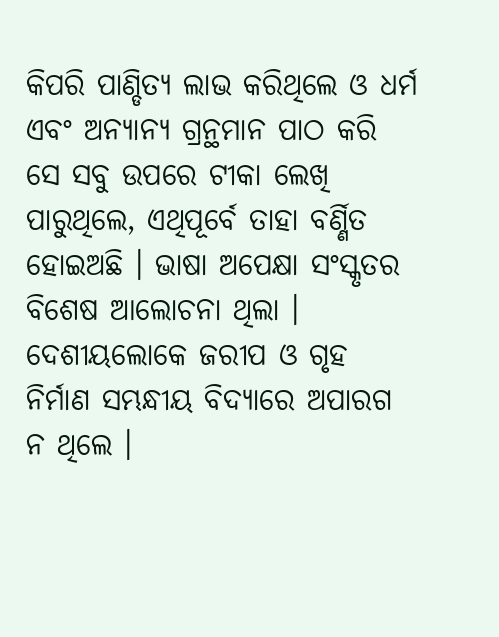କିପରି ପାଣ୍ଡିତ୍ୟ ଲାଭ କରିଥିଲେ ଓ ଧର୍ମ ଏବଂ ଅନ୍ୟାନ୍ୟ ଗ୍ରନ୍ଥମାନ ପାଠ କରି ସେ ସବୁ ଉପରେ ଟୀକା ଲେଖି ପାରୁଥିଲେ, ଏଥିପୂର୍ବେ ତାହା ବର୍ଣ୍ଣିତ ହୋଇଅଛି । ଭାଷା ଅପେକ୍ଷା ସଂସ୍କୃତର ବିଶେଷ ଆଲୋଚନା ଥିଲା । ଦେଶୀୟଲୋକେ ଜରୀପ ଓ ଗୃହ ନିର୍ମାଣ ସମ୍ଭନ୍ଧୀୟ ବିଦ୍ୟାରେ ଅପାରଗ ନ ଥିଲେ ।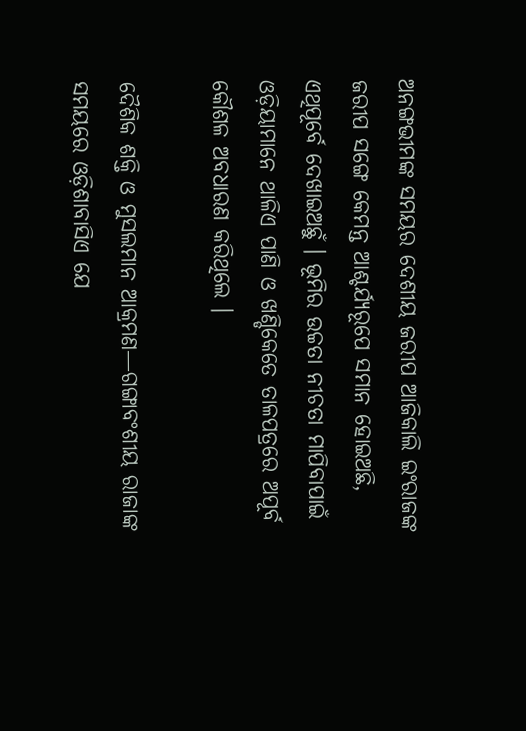ଅନଙ୍ଗଭୀମଙ୍କ ସମୟର ଦେଶୀୟ ଜରୀପ ଆଜିକାଲି ଇଂରାଜଙ୍କ ଜରୀପ ସଙ୍ଗେ କେମନ୍ତ ଆଶ୍ଚର୍ଯ୍ୟରୂପେ ସମାନ ହୋଇଅଛି, ଏଥିପୂର୍ବେ ଦେଖାଇଅଛୁଁ । ଭୂମିର ଉଚ୍ଚତା ନୀଚତା ମାପିବାପାଇଁ ଓଡ଼ିୟାମାନେ ଥାଳିଏ ପାଣି ଓ ଖଣ୍ଡିକେତେ ତାଳପତ୍ରରେ ଅପୂର୍ବ କୌଶଳ ଅବଧାରଣ କରିଥିଲେ ।

ଦୈଶିକ ଶକ୍ତି ଓ ମୁସଲମାନ ଆକ୍ରମଣ—ଗଙ୍ଗାବଂଶୀୟ ରାଜାଙ୍କ ସମୟରେ ଓଡ଼ିଶାବାସିଏ ଯେ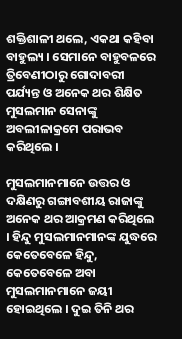ଶକ୍ତିଶାଳୀ ଥଲେ, ଏକଥା କହିବା ବାହୁଲ୍ୟ । ସେମାନେ ବାହୁବଳରେ ତ୍ରିବେଣୀଠାରୁ ଗୋଦାବରୀ ପର୍ଯ୍ୟନ୍ତ ଓ ଅନେକ ଥର ଶିକ୍ଷିତ ମୁସଲମାନ ସେନାଙ୍କୁ ଅବଲୀଳାକ୍ରମେ ପରାଭବ କରିଥିଲେ ।

ମୁସଲମାନମାନେ ଉତ୍ତର ଓ ଦକ୍ଷିଣରୁ ଗଙ୍ଗାବଶୀୟ ରାଜାଙ୍କୁ ଅନେକ ଥର ଆକ୍ରମଣ କରିଥିଲେ । ହିନ୍ଦୁ ମୁସଲମାନମାନଙ୍କ ଯୁଦ୍ଧରେ କେତେବେଳେ ହିନ୍ଦୁ, କେତେବେଳେ ଅବା ମୁସଲମାନମାନେ ଜୟୀ ହୋଇଥିଲେ । ଦୁଇ ତିନି ଥର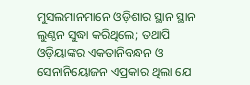ମୁସଲମାନମାନେ ଓଡ଼ିଶାର ସ୍ଥାନ ସ୍ଥାନ ଲୁଣ୍ଠନ ସୁଦ୍ଧା କରିଥିଲେ; ତଥାପି ଓଡ଼ିୟାଙ୍କର ଏକତାନିବନ୍ଧନ ଓ ସେନାନିୟୋଜନ ଏପ୍ରକାର ଥିଲା ଯେ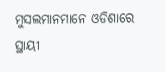ମୁସଲମାନମାନେ ଓଡିଶାରେ ସ୍ଥାୟୀ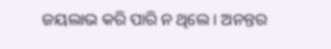ଜୟଲାଭ କରି ପାରି ନ ଥିଲେ । ଅନନ୍ତର